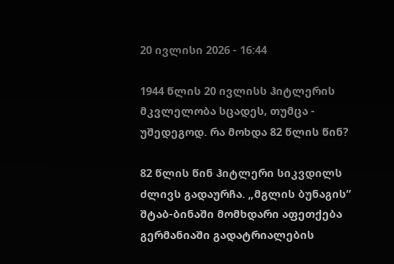20 ივლისი 2026 - 16:44

1944 წლის 20 ივლისს ჰიტლერის მკვლელობა სცადეს, თუმცა - უშედეგოდ. რა მოხდა 82 წლის წინ?

82 წლის წინ ჰიტლერი სიკვდილს ძლივს გადაურჩა. „მგლის ბუნაგის“ შტაბ-ბინაში მომხდარი აფეთქება გერმანიაში გადატრიალების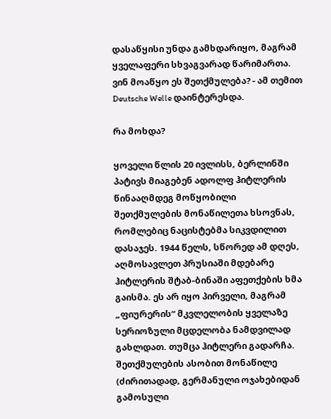დასაწყისი უნდა გამხდარიყო, მაგრამ ყველაფერი სხვაგვარად წარიმართა. ვინ მოაწყო ეს შეთქმულება? - ამ თემით Deutsche Welle დაინტერესდა.

რა მოხდა?

ყოველი წლის 20 ივლისს, ბერლინში პატივს მიაგებენ ადოლფ ჰიტლერის წინააღმდეგ მოწყობილი შეთქმულების მონაწილეთა ხსოვნას, რომლებიც ნაცისტებმა სიკვდილით დასაჯეს. 1944 წელს, სწორედ ამ დღეს, აღმოსავლეთ პრუსიაში მდებარე ჰიტლერის შტაბ-ბინაში აფეთქების ხმა გაისმა. ეს არ იყო პირველი, მაგრამ „ფიურერის“ მკვლელობის ყველაზე სერიოზული მცდელობა ნამდვილად გახლდათ. თუმცა ჰიტლერი გადარჩა. შეთქმულების ასობით მონაწილე (ძირითადად, გერმანული ოჯახებიდან გამოსული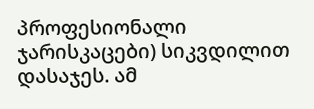პროფესიონალი ჯარისკაცები) სიკვდილით დასაჯეს. ამ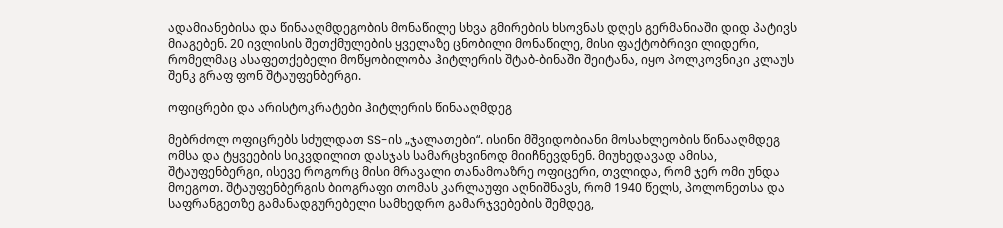ადამიანებისა და წინააღმდეგობის მონაწილე სხვა გმირების ხსოვნას დღეს გერმანიაში დიდ პატივს მიაგებენ. 20 ივლისის შეთქმულების ყველაზე ცნობილი მონაწილე, მისი ფაქტობრივი ლიდერი, რომელმაც ასაფეთქებელი მოწყობილობა ჰიტლერის შტაბ-ბინაში შეიტანა, იყო პოლკოვნიკი კლაუს შენკ გრაფ ფონ შტაუფენბერგი.

ოფიცრები და არისტოკრატები ჰიტლერის წინააღმდეგ

მებრძოლ ოფიცრებს სძულდათ SS-ის „ჯალათები“. ისინი მშვიდობიანი მოსახლეობის წინააღმდეგ ომსა და ტყვეების სიკვდილით დასჯას სამარცხვინოდ მიიჩნევდნენ. მიუხედავად ამისა, შტაუფენბერგი, ისევე როგორც მისი მრავალი თანამოაზრე ოფიცერი, თვლიდა, რომ ჯერ ომი უნდა მოეგოთ. შტაუფენბერგის ბიოგრაფი თომას კარლაუფი აღნიშნავს, რომ 1940 წელს, პოლონეთსა და საფრანგეთზე გამანადგურებელი სამხედრო გამარჯვებების შემდეგ,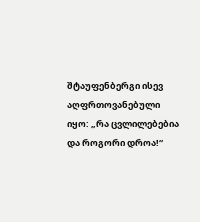შტაუფენბერგი ისევ აღფრთოვანებული იყო: „რა ცვლილებებია და როგორი დროა!“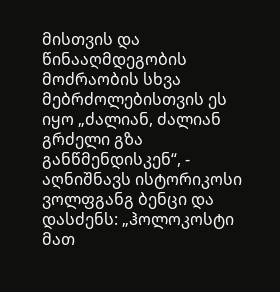მისთვის და წინააღმდეგობის მოძრაობის სხვა მებრძოლებისთვის ეს იყო „ძალიან, ძალიან გრძელი გზა განწმენდისკენ“, - აღნიშნავს ისტორიკოსი ვოლფგანგ ბენცი და დასძენს: „ჰოლოკოსტი მათ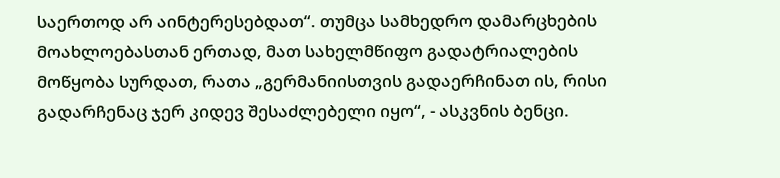საერთოდ არ აინტერესებდათ“. თუმცა სამხედრო დამარცხების მოახლოებასთან ერთად, მათ სახელმწიფო გადატრიალების მოწყობა სურდათ, რათა „გერმანიისთვის გადაერჩინათ ის, რისი გადარჩენაც ჯერ კიდევ შესაძლებელი იყო“, - ასკვნის ბენცი.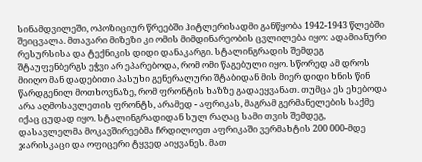სინამდვილეში, ოპოზიციურ წრეებში ჰიტლერისადმი განწყობა 1942-1943 წლებში შეიცვალა. მთავარი მიზეზი კი ომის მიმდინარეობის ცვლილება იყო: ადამიანური რესურსისა და ტექნიკის დიდი დანაკარგი. სტალინგრადის შემდეგ შტაუფენბერგს ეჭვი არ ეპარებოდა, რომ ომი წაგებული იყო. სწორედ ამ დროს მიიღო მან დადებითი პასუხი გენერალური შტაბიდან მის მიერ დიდი ხნის წინ წარდგენილ მოთხოვნაზე, რომ ფრონტის ხაზზე გადაეყვანათ. თუმცა ეს ეხებოდა არა აღმოსავლეთის ფრონტს, არამედ - აფრიკას, მაგრამ გერმანელების საქმე იქაც ცუდად იყო. სტალინგრადიდან სულ რაღაც სამი თვის შემდეგ, დასავლელმა მოკავშირეებმა ჩრდილოეთ აფრიკაში ვერმახტის 200 000-მდე  ჯარისკაცი და ოფიცერი ტყვედ აიყვანეს. მათ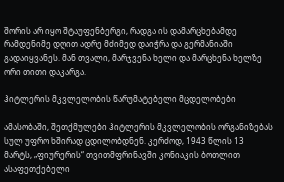შორის არ იყო შტაუფენბერგი, რადგა ის დამარცხებამდე რამდენიმე დღით ადრე მძიმედ დაიჭრა და გერმანიაში გადაიყვანეს. მან თვალი, მარჯვენა ხელი და მარცხენა ხელზე ორი თითი დაკარგა.

ჰიტლერის მკვლელობის წარუმატებელი მცდელობები

ამასობაში, შეთქმულები ჰიტლერის მკვლელობის ორგანიზებას სულ უფრო ხშირად ცდილობდნენ. კერძოდ, 1943 წლის 13 მარტს, „ფიურერის“ თვითმფრინავში კონიაკის ბოთლით ასაფეთქებელი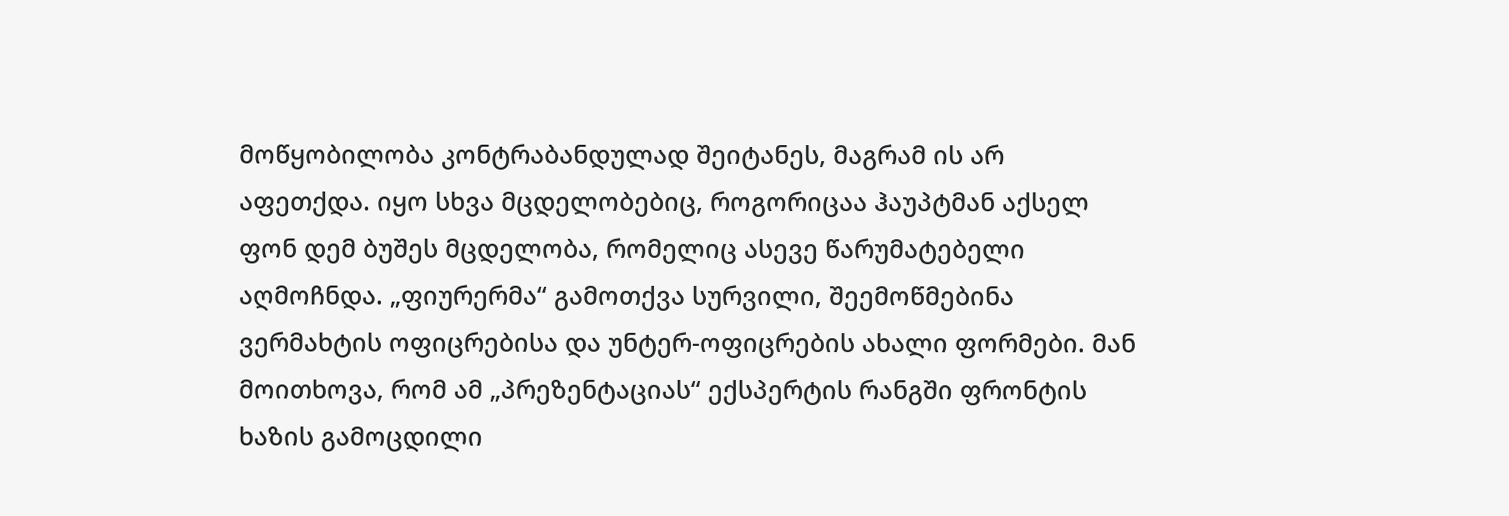მოწყობილობა კონტრაბანდულად შეიტანეს, მაგრამ ის არ აფეთქდა. იყო სხვა მცდელობებიც, როგორიცაა ჰაუპტმან აქსელ ფონ დემ ბუშეს მცდელობა, რომელიც ასევე წარუმატებელი აღმოჩნდა. „ფიურერმა“ გამოთქვა სურვილი, შეემოწმებინა ვერმახტის ოფიცრებისა და უნტერ-ოფიცრების ახალი ფორმები. მან მოითხოვა, რომ ამ „პრეზენტაციას“ ექსპერტის რანგში ფრონტის ხაზის გამოცდილი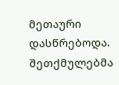მეთაური დასწრებოდა. შეთქმულებმა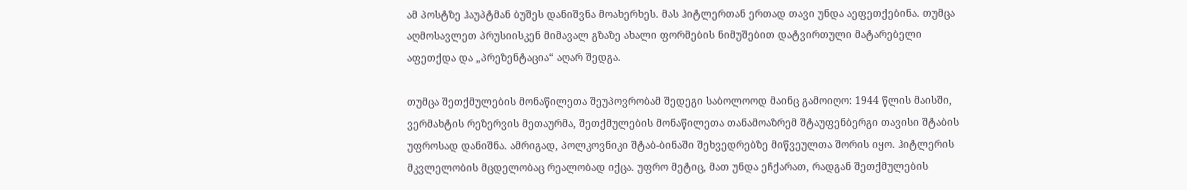ამ პოსტზე ჰაუპტმან ბუშეს დანიშვნა მოახერხეს. მას ჰიტლერთან ერთად თავი უნდა აეფეთქებინა. თუმცა აღმოსავლეთ პრუსიისკენ მიმავალ გზაზე ახალი ფორმების ნიმუშებით დატვირთული მატარებელი აფეთქდა და „პრეზენტაცია“ აღარ შედგა.

თუმცა შეთქმულების მონაწილეთა შეუპოვრობამ შედეგი საბოლოოდ მაინც გამოიღო: 1944 წლის მაისში, ვერმახტის რეზერვის მეთაურმა, შეთქმულების მონაწილეთა თანამოაზრემ შტაუფენბერგი თავისი შტაბის უფროსად დანიშნა. ამრიგად, პოლკოვნიკი შტაბ-ბინაში შეხვედრებზე მიწვეულთა შორის იყო. ჰიტლერის მკვლელობის მცდელობაც რეალობად იქცა. უფრო მეტიც, მათ უნდა ეჩქარათ, რადგან შეთქმულების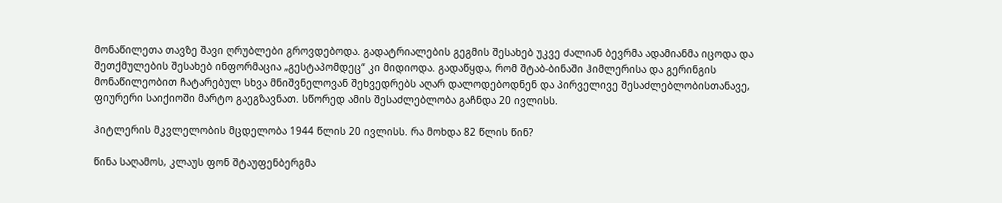მონაწილეთა თავზე შავი ღრუბლები გროვდებოდა. გადატრიალების გეგმის შესახებ უკვე ძალიან ბევრმა ადამიანმა იცოდა და შეთქმულების შესახებ ინფორმაცია „გესტაპომდეც“ კი მიდიოდა. გადაწყდა, რომ შტაბ-ბინაში ჰიმლერისა და გერინგის მონაწილეობით ჩატარებულ სხვა მნიშვნელოვან შეხვედრებს აღარ დალოდებოდნენ და პირველივე შესაძლებლობისთანავე, ფიურერი საიქიოში მარტო გაეგზავნათ. სწორედ ამის შესაძლებლობა გაჩნდა 20 ივლისს.

ჰიტლერის მკვლელობის მცდელობა 1944 წლის 20 ივლისს. რა მოხდა 82 წლის წინ?

წინა საღამოს, კლაუს ფონ შტაუფენბერგმა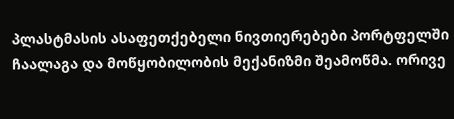პლასტმასის ასაფეთქებელი ნივთიერებები პორტფელში ჩაალაგა და მოწყობილობის მექანიზმი შეამოწმა. ორივე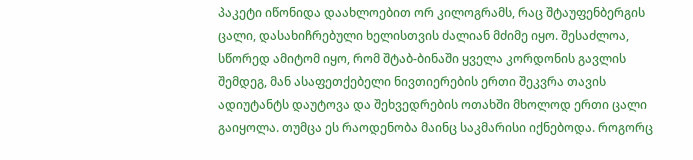პაკეტი იწონიდა დაახლოებით ორ კილოგრამს, რაც შტაუფენბერგის ცალი, დასახიჩრებული ხელისთვის ძალიან მძიმე იყო. შესაძლოა, სწორედ ამიტომ იყო, რომ შტაბ-ბინაში ყველა კორდონის გავლის შემდეგ, მან ასაფეთქებელი ნივთიერების ერთი შეკვრა თავის ადიუტანტს დაუტოვა და შეხვედრების ოთახში მხოლოდ ერთი ცალი გაიყოლა. თუმცა ეს რაოდენობა მაინც საკმარისი იქნებოდა. როგორც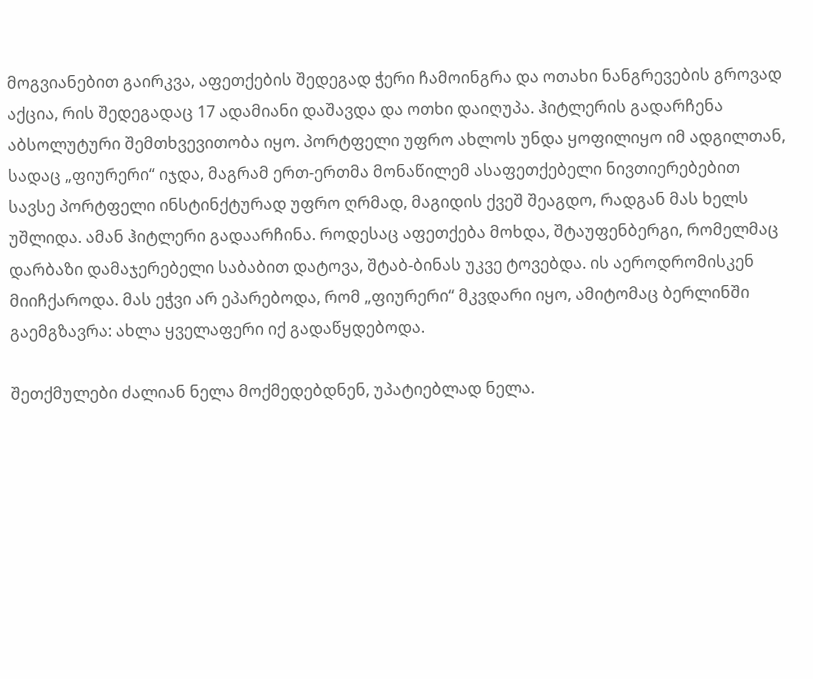მოგვიანებით გაირკვა, აფეთქების შედეგად ჭერი ჩამოინგრა და ოთახი ნანგრევების გროვად აქცია, რის შედეგადაც 17 ადამიანი დაშავდა და ოთხი დაიღუპა. ჰიტლერის გადარჩენა აბსოლუტური შემთხვევითობა იყო. პორტფელი უფრო ახლოს უნდა ყოფილიყო იმ ადგილთან, სადაც „ფიურერი“ იჯდა, მაგრამ ერთ-ერთმა მონაწილემ ასაფეთქებელი ნივთიერებებით სავსე პორტფელი ინსტინქტურად უფრო ღრმად, მაგიდის ქვეშ შეაგდო, რადგან მას ხელს უშლიდა. ამან ჰიტლერი გადაარჩინა. როდესაც აფეთქება მოხდა, შტაუფენბერგი, რომელმაც დარბაზი დამაჯერებელი საბაბით დატოვა, შტაბ-ბინას უკვე ტოვებდა. ის აეროდრომისკენ მიიჩქაროდა. მას ეჭვი არ ეპარებოდა, რომ „ფიურერი“ მკვდარი იყო, ამიტომაც ბერლინში გაემგზავრა: ახლა ყველაფერი იქ გადაწყდებოდა.

შეთქმულები ძალიან ნელა მოქმედებდნენ, უპატიებლად ნელა.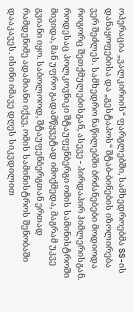ოპერაცია „ვალკირიის“ ფარგლებში, სამხედროებმა SS-ის დანაყოფებისა და „გესტაპოს“ შტაბ-ბინების იზოლირება ვერ შეძლეს. სამხედრო ნაწილებში ბრძანებები მოდიოდა როგორც შეთქმულებისგან, ასევე - პირდაპირ ჰიმლერისგან. როდესაც პოლკოვნიკი შტაუფენბერგი ომის სამინისტროში მივიდა, მან უფრო გადამწყვეტად იმოქმედა, მაგრამ უკვე გვიანი იყო. საბოლოოდ, შტაუფენბერგთან ერთად რამდენიმე ადამიანი იქვე, ომის სამინისტროს შენობაში დააკავეს. ისინი იმავე დღეს სიკვდილით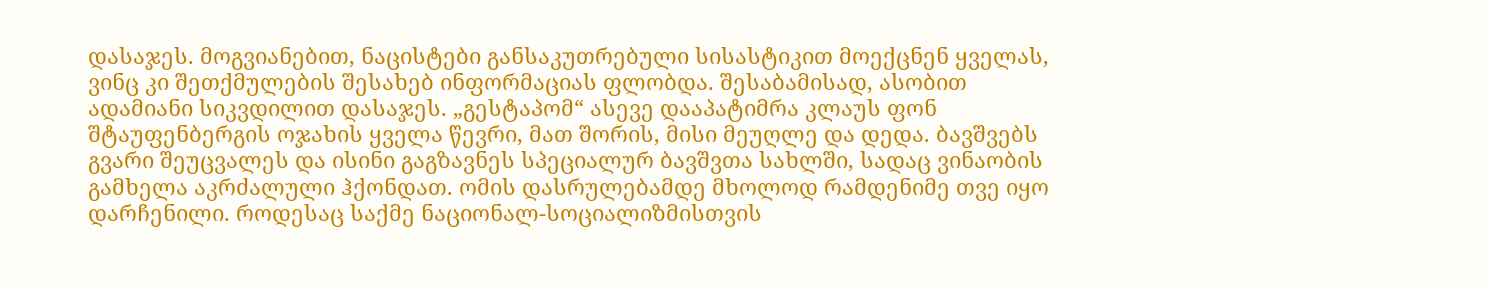დასაჯეს. მოგვიანებით, ნაცისტები განსაკუთრებული სისასტიკით მოექცნენ ყველას, ვინც კი შეთქმულების შესახებ ინფორმაციას ფლობდა. შესაბამისად, ასობით ადამიანი სიკვდილით დასაჯეს. „გესტაპომ“ ასევე დააპატიმრა კლაუს ფონ შტაუფენბერგის ოჯახის ყველა წევრი, მათ შორის, მისი მეუღლე და დედა. ბავშვებს გვარი შეუცვალეს და ისინი გაგზავნეს სპეციალურ ბავშვთა სახლში, სადაც ვინაობის გამხელა აკრძალული ჰქონდათ. ომის დასრულებამდე მხოლოდ რამდენიმე თვე იყო დარჩენილი. როდესაც საქმე ნაციონალ-სოციალიზმისთვის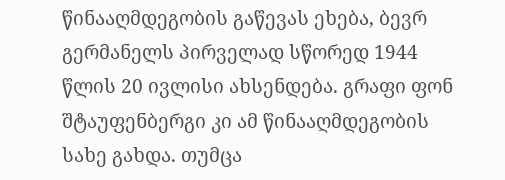წინააღმდეგობის გაწევას ეხება, ბევრ გერმანელს პირველად სწორედ 1944 წლის 20 ივლისი ახსენდება. გრაფი ფონ შტაუფენბერგი კი ამ წინააღმდეგობის სახე გახდა. თუმცა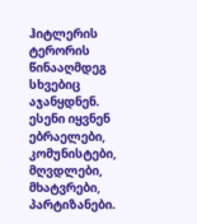ჰიტლერის ტერორის წინააღმდეგ სხვებიც აჯანყდნენ. ესენი იყვნენ ებრაელები, კომუნისტები, მღვდლები, მხატვრები, პარტიზანები.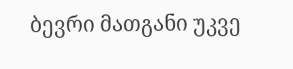ბევრი მათგანი უკვე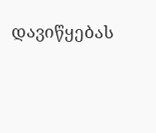დავიწყებას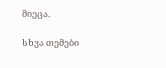მიეცა.

სხვა თემები